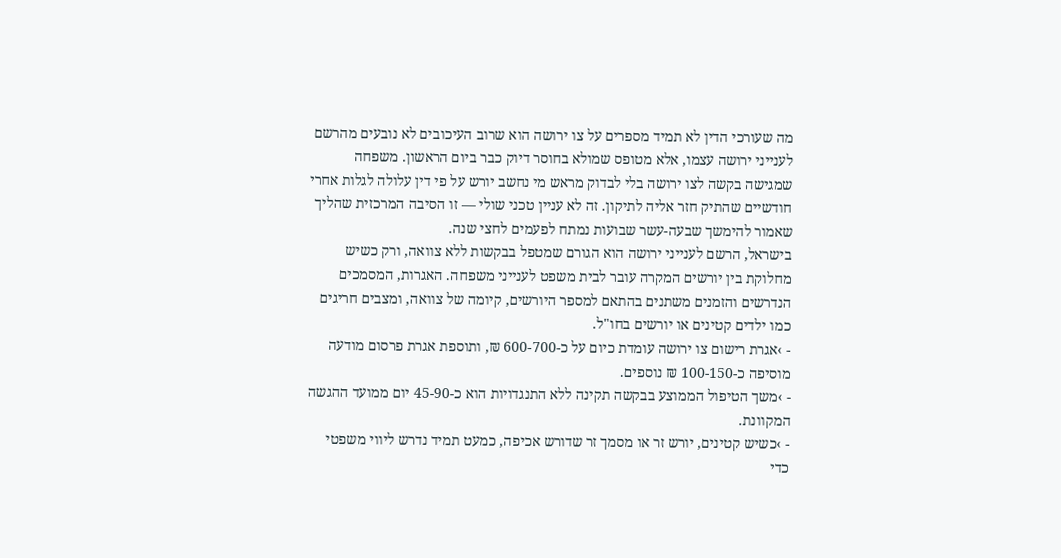מה שעורכי הדין לא תמיד מספרים על צו ירושה הוא שרוב העיכובים לא נובעים מהרשם לענייני ירושה עצמו, אלא מטופס שמולא בחוסר דיוק כבר ביום הראשון. משפחה שמגישה בקשה לצו ירושה בלי לבדוק מראש מי נחשב יורש על פי דין עלולה לגלות אחרי חודשיים שהתיק חזר אליה לתיקון. זה לא עניין טכני שולי — זו הסיבה המרכזית שהליך שאמור להימשך שבעה-עשר שבועות נמתח לפעמים לחצי שנה.
בישראל, הרשם לענייני ירושה הוא הגורם שמטפל בבקשות ללא צוואה, ורק כשיש מחלוקת בין יורשים המקרה עובר לבית משפט לענייני משפחה. האגרות, המסמכים הנדרשים והזמנים משתנים בהתאם למספר היורשים, קיומה של צוואה, ומצבים חריגים כמו ילדים קטינים או יורשים בחו"ל.
- ›אגרת רישום צו ירושה עומדת כיום על כ-600-700 ₪, ותוספת אגרת פרסום מודעה מוסיפה כ-100-150 ₪ נוספים.
- ›משך הטיפול הממוצע בבקשה תקינה ללא התנגדויות הוא כ-45-90 יום ממועד ההגשה המקוונת.
- ›כשיש קטינים, יורש זר או מסמך זר שדורש אכיפה, כמעט תמיד נדרש ליווי משפטי כדי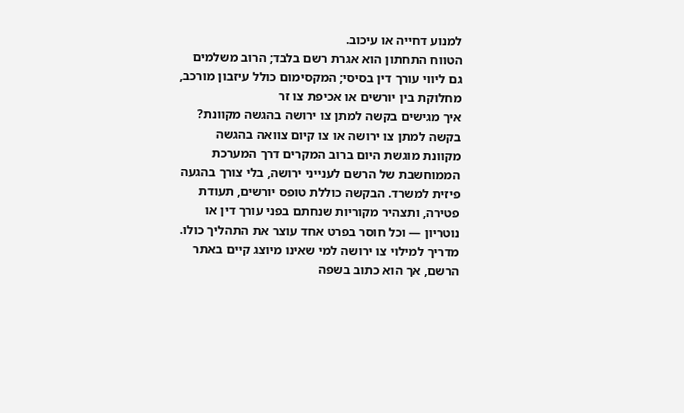למנוע דחייה או עיכוב.
הטווח התחתון הוא אגרת רשם בלבד; הרוב משלמים גם ליווי עורך דין בסיסי; המקסימום כולל עיזבון מורכב, מחלוקת בין יורשים או אכיפת צו זר
איך מגישים בקשה למתן צו ירושה בהגשה מקוונת?
בקשה למתן צו ירושה או צו קיום צוואה בהגשה מקוונת מוגשת היום ברוב המקרים דרך המערכת הממוחשבת של הרשם לענייני ירושה, בלי צורך בהגעה פיזית למשרד. הבקשה כוללת טופס יורשים, תעודת פטירה, ותצהיר מקוריות שנחתם בפני עורך דין או נוטריון — וכל חוסר בפרט אחד עוצר את התהליך כולו.
מדריך למילוי צו ירושה למי שאינו מיוצג קיים באתר הרשם, אך הוא כתוב בשפה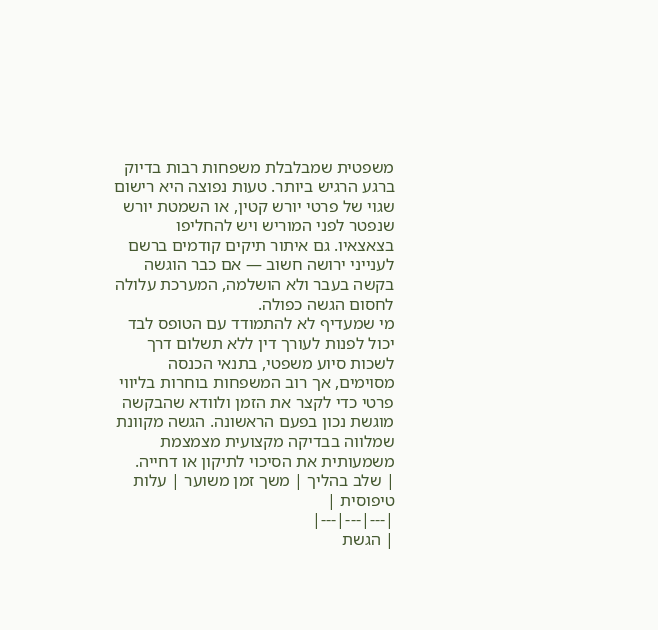משפטית שמבלבלת משפחות רבות בדיוק ברגע הרגיש ביותר. טעות נפוצה היא רישום שגוי של פרטי יורש קטין, או השמטת יורש שנפטר לפני המוריש ויש להחליפו בצאצאיו. גם איתור תיקים קודמים ברשם לענייני ירושה חשוב — אם כבר הוגשה בקשה בעבר ולא הושלמה, המערכת עלולה לחסום הגשה כפולה.
מי שמעדיף לא להתמודד עם הטופס לבד יכול לפנות לעורך דין ללא תשלום דרך לשכות סיוע משפטי, בתנאי הכנסה מסוימים, אך רוב המשפחות בוחרות בליווי פרטי כדי לקצר את הזמן ולוודא שהבקשה מוגשת נכון בפעם הראשונה. הגשה מקוונת שמלווה בבדיקה מקצועית מצמצמת משמעותית את הסיכוי לתיקון או דחייה.
| שלב בהליך | משך זמן משוער | עלות טיפוסית |
|---|---|---|
| הגשת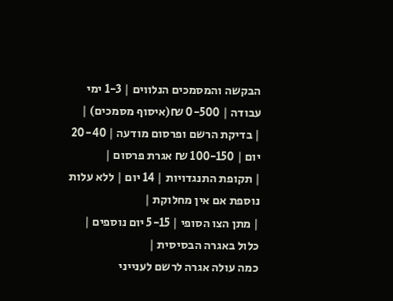הבקשה והמסמכים הנלווים | 1-3 ימי עבודה | 0-500 ₪(איסוף מסמכים) |
| בדיקת הרשם ופרסום מודעה | 20-40 יום | 100-150 ₪ אגרת פרסום |
| תקופת התנגדויות | 14 יום | ללא עלות נוספת אם אין מחלוקת |
| מתן הצו הסופי | 5-15 יום נוספים | כלול באגרה הבסיסית |
כמה עולה אגרה לרשם לענייני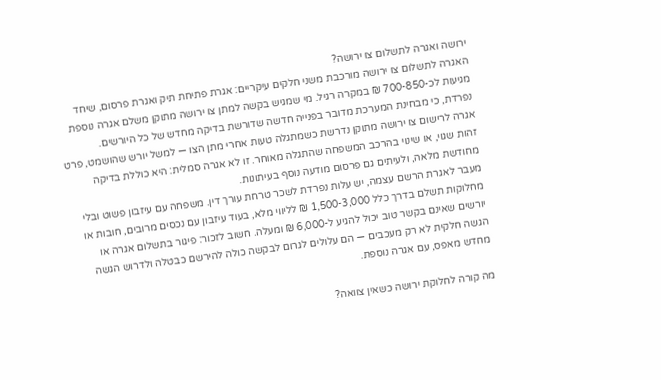ירושה ואגרה לתשלום צו ירושה?
האגרה לתשלום צו ירושה מורכבת משני חלקים עיקריים: אגרת פתיחת תיק ואגרת פרסום, שיחד מגיעות לכ-700-850 ₪ במקרה רגיל. מי שמגיש בקשה למתן צו ירושה מתוקן משלם אגרה נוספת נפרדת, כי מבחינת המערכת מדובר בפנייה חדשה שדורשת בדיקה מחדש של כל היורשים.
אגרה לרישום צו ירושה מתוקן נדרשת כשמתגלה טעות אחרי מתן הצו — למשל יורש שהושמט, פרט זהות שגוי, או שינוי בהרכב המשפחה שהתגלה מאוחר. זו לא אגרה סמלית: היא כוללת בדיקה מחודשת מלאה, ולעיתים גם פרסום מודעה נוסף בעיתונות.
מעבר לאגרת הרשם עצמה, יש עלות נפרדת לשכר טרחת עורך דין. משפחה עם עיזבון פשוט ובלי מחלוקות תשלם בדרך כלל 1,500-3,000 ₪ לליווי מלא, בעוד עיזבון עם נכסים מרובים, חובות או יורשים שאינם בקשר טוב יכול להגיע ל-6,000 ₪ ומעלה. חשוב לזכור: פיגור בתשלום אגרה או הגשה חלקית לא רק מעכבים — הם עלולים לגרום לבקשה כולה להירשם כבטלה ולדרוש הגשה מחדש מאפס, עם אגרה נוספת.

מה קורה לחלוקת ירושה כשאין צוואה?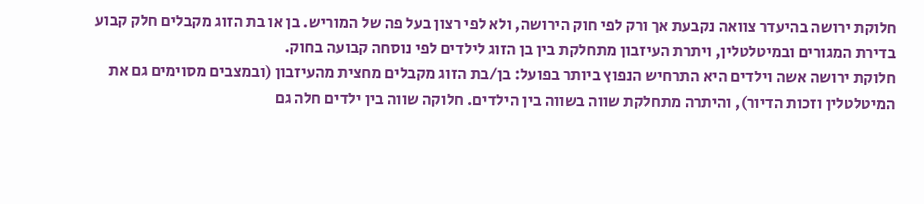חלוקת ירושה בהיעדר צוואה נקבעת אך ורק לפי חוק הירושה, ולא לפי רצון בעל פה של המוריש. בן או בת הזוג מקבלים חלק קבוע בדירת המגורים ובמיטלטלין, ויתרת העיזבון מתחלקת בין בן הזוג לילדים לפי נוסחה קבועה בחוק.
חלוקת ירושה אשה וילדים היא התרחיש הנפוץ ביותר בפועל: בן/בת הזוג מקבלים מחצית מהעיזבון (ובמצבים מסוימים גם את המיטלטלין וזכות הדיור), והיתרה מתחלקת שווה בשווה בין הילדים. חלוקה שווה בין ילדים חלה גם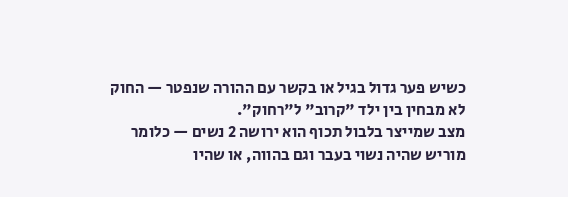כשיש פער גדול בגיל או בקשר עם ההורה שנפטר — החוק לא מבחין בין ילד "קרוב" ל"רחוק".
מצב שמייצר בלבול תכוף הוא ירושה 2 נשים — כלומר מוריש שהיה נשוי בעבר וגם בהווה, או שהיו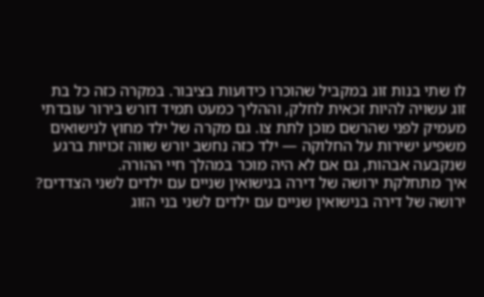לו שתי בנות זוג במקביל שהוכרו כידועות בציבור. במקרה כזה כל בת זוג עשויה להיות זכאית לחלק, וההליך כמעט תמיד דורש בירור עובדתי מעמיק לפני שהרשם מוכן לתת צו. גם מקרה של ילד מחוץ לנישואים משפיע ישירות על החלוקה — ילד כזה נחשב יורש שווה זכויות ברגע שנקבעה אבהות, גם אם לא היה מוכר במהלך חיי ההורה.
איך מתחלקת ירושה של דירה בנישואין שניים עם ילדים לשני הצדדים?
ירושה של דירה בנישואין שניים עם ילדים לשני בני הזוג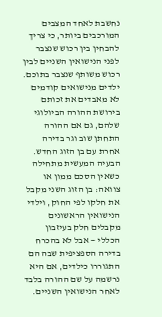נחשבת לאחד המצבים המורכבים ביותר, כי צריך להבחין בין רכוש שנצבר לפני הנישואין השניים לבין רכוש משותף שנצבר בתוכם. ילדים מנישואים קודמים לא מאבדים את זכותם בירושת ההורה הביולוגי שלהם, גם אם ההורה התחתן שוב וגר בדירה אחרת עם בן הזוג החדש.
הבעיה המעשית מתחילה כשאין הסכם ממון או צוואה: בן הזוג השני מקבל את חלקו לפי החוק, וילדי הנישואין הראשונים מקבלים חלק בעיזבון הכללי — אבל לא בהכרח בדירה הספציפית שבה הם התגוררו כילדים, אם היא נרשמה על שם ההורה בלבד לאחר הנישואין השניים.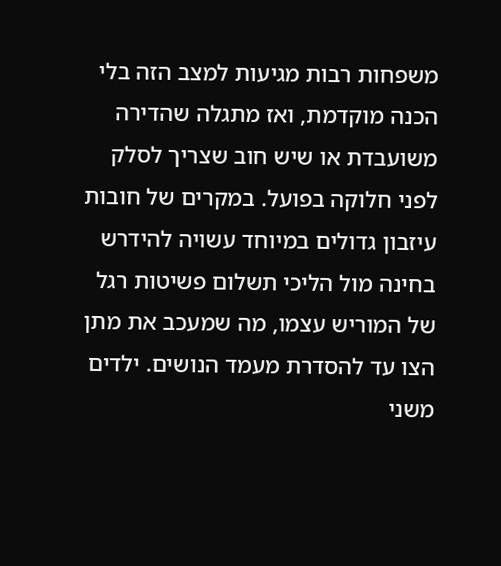משפחות רבות מגיעות למצב הזה בלי הכנה מוקדמת, ואז מתגלה שהדירה משועבדת או שיש חוב שצריך לסלק לפני חלוקה בפועל. במקרים של חובות עיזבון גדולים במיוחד עשויה להידרש בחינה מול הליכי תשלום פשיטות רגל של המוריש עצמו, מה שמעכב את מתן הצו עד להסדרת מעמד הנושים. ילדים משני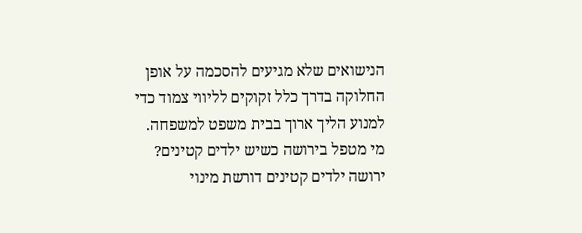הנישואים שלא מגיעים להסכמה על אופן החלוקה בדרך כלל זקוקים לליווי צמוד כדי למנוע הליך ארוך בבית משפט למשפחה.
מי מטפל בירושה כשיש ילדים קטינים?
ירושה ילדים קטינים דורשת מינוי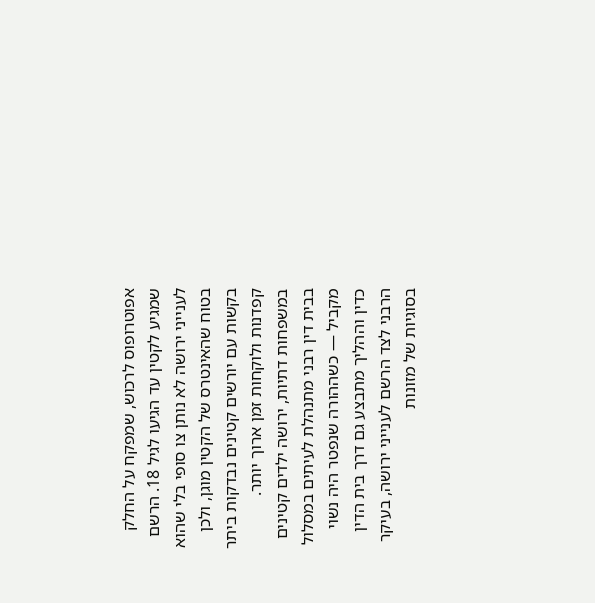אפוטרופוס לרכוש, שמפקח על החלק שמגיע לקטין עד הגיעו לגיל 18. הרשם לענייני ירושה לא נותן צו סופי בלי שהוא בטוח שהאינטרס של הקטין מוגן, ולכן בקשות עם יורשים קטינים נבדקות ביתר קפדנות ולוקחות זמן ארוך יותר.
במשפחות דתיות, ירושה ילדים קטינים בבית דין רבני מתנהלת לעיתים במסלול מקביל — כשההורה שנפטר היה נשוי כדין וההליך מתבצע גם דרך בית הדין הרבני לצד הרשם לענייני ירושה, בעיקר בסוגיות של מזונות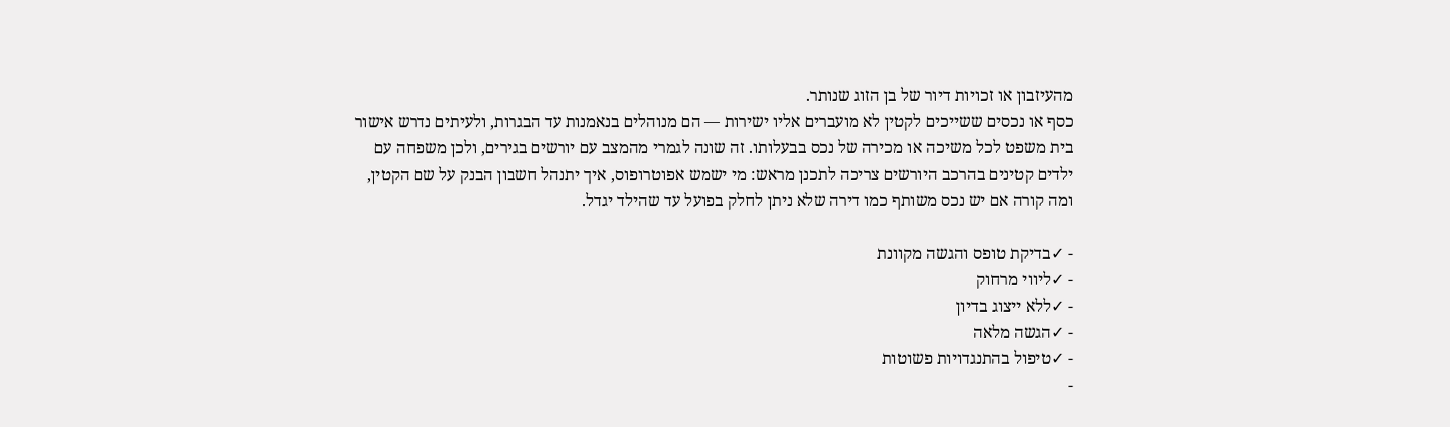מהעיזבון או זכויות דיור של בן הזוג שנותר.
כסף או נכסים ששייכים לקטין לא מועברים אליו ישירות — הם מנוהלים בנאמנות עד הבגרות, ולעיתים נדרש אישור בית משפט לכל משיכה או מכירה של נכס בבעלותו. זה שונה לגמרי מהמצב עם יורשים בגירים, ולכן משפחה עם ילדים קטינים בהרכב היורשים צריכה לתכנן מראש: מי ישמש אפוטרופוס, איך יתנהל חשבון הבנק על שם הקטין, ומה קורה אם יש נכס משותף כמו דירה שלא ניתן לחלק בפועל עד שהילד יגדל.

- ✓בדיקת טופס והגשה מקוונת
- ✓ליווי מרחוק
- ✓ללא ייצוג בדיון
- ✓הגשה מלאה
- ✓טיפול בהתנגדויות פשוטות
-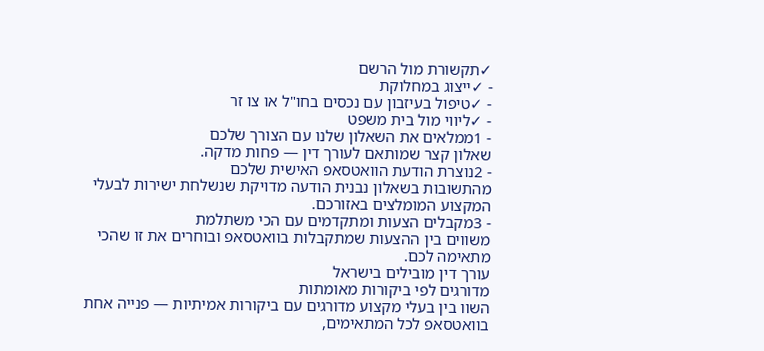✓תקשורת מול הרשם
- ✓ייצוג במחלוקת
- ✓טיפול בעיזבון עם נכסים בחו"ל או צו זר
- ✓ליווי מול בית משפט
- 1ממלאים את השאלון שלנו עם הצורך שלכם
שאלון קצר שמותאם לעורך דין — פחות מדקה.
- 2נוצרת הודעת הוואטסאפ האישית שלכם
מהתשובות בשאלון נבנית הודעה מדויקת שנשלחת ישירות לבעלי המקצוע המומלצים באזורכם.
- 3מקבלים הצעות ומתקדמים עם הכי משתלמת
משווים בין ההצעות שמתקבלות בוואטסאפ ובוחרים את זו שהכי מתאימה לכם.
עורך דין מובילים בישראל
מדורגים לפי ביקורות מאומתות
השוו בין בעלי מקצוע מדורגים עם ביקורות אמיתיות — פנייה אחת בוואטסאפ לכל המתאימים,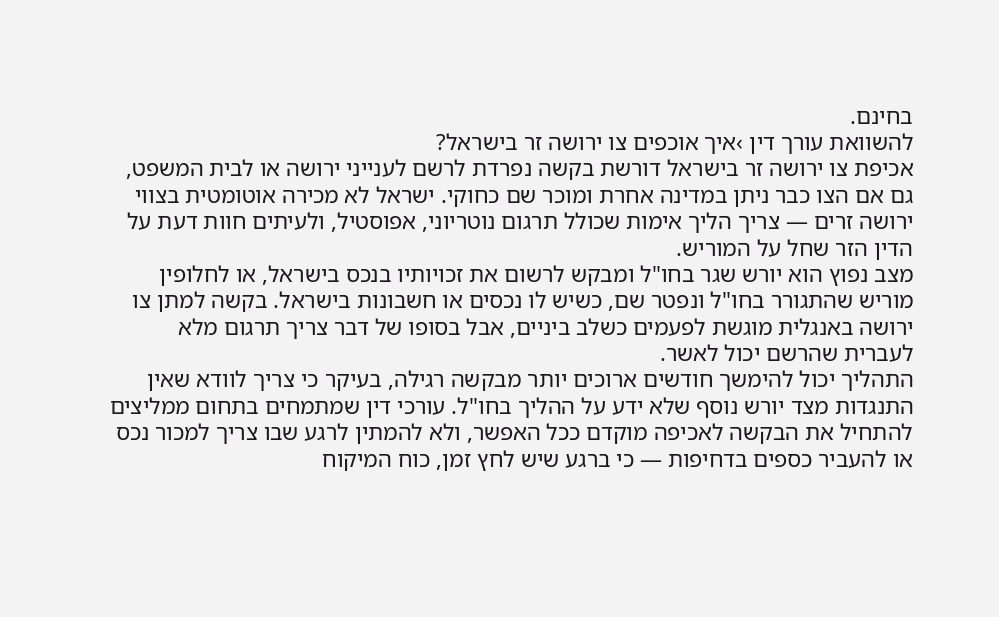בחינם.
להשוואת עורך דין ›איך אוכפים צו ירושה זר בישראל?
אכיפת צו ירושה זר בישראל דורשת בקשה נפרדת לרשם לענייני ירושה או לבית המשפט, גם אם הצו כבר ניתן במדינה אחרת ומוכר שם כחוקי. ישראל לא מכירה אוטומטית בצווי ירושה זרים — צריך הליך אימות שכולל תרגום נוטריוני, אפוסטיל, ולעיתים חוות דעת על הדין הזר שחל על המוריש.
מצב נפוץ הוא יורש שגר בחו"ל ומבקש לרשום את זכויותיו בנכס בישראל, או לחלופין מוריש שהתגורר בחו"ל ונפטר שם, כשיש לו נכסים או חשבונות בישראל. בקשה למתן צו ירושה באנגלית מוגשת לפעמים כשלב ביניים, אבל בסופו של דבר צריך תרגום מלא לעברית שהרשם יכול לאשר.
התהליך יכול להימשך חודשים ארוכים יותר מבקשה רגילה, בעיקר כי צריך לוודא שאין התנגדות מצד יורש נוסף שלא ידע על ההליך בחו"ל. עורכי דין שמתמחים בתחום ממליצים להתחיל את הבקשה לאכיפה מוקדם ככל האפשר, ולא להמתין לרגע שבו צריך למכור נכס או להעביר כספים בדחיפות — כי ברגע שיש לחץ זמן, כוח המיקוח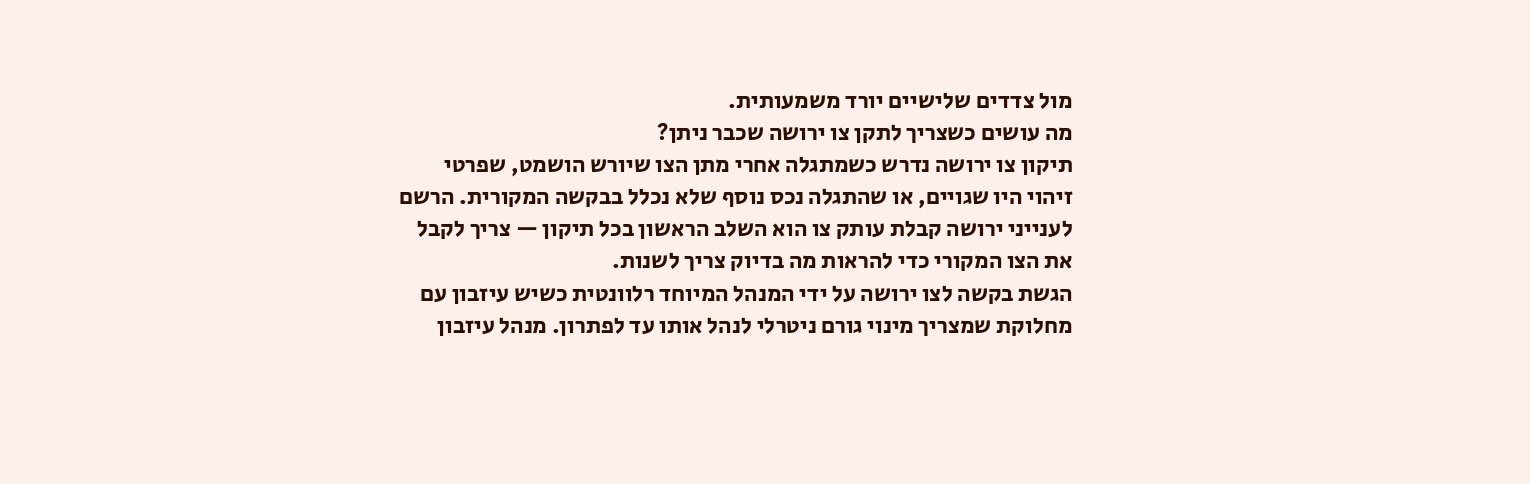מול צדדים שלישיים יורד משמעותית.
מה עושים כשצריך לתקן צו ירושה שכבר ניתן?
תיקון צו ירושה נדרש כשמתגלה אחרי מתן הצו שיורש הושמט, שפרטי זיהוי היו שגויים, או שהתגלה נכס נוסף שלא נכלל בבקשה המקורית. הרשם לענייני ירושה קבלת עותק צו הוא השלב הראשון בכל תיקון — צריך לקבל את הצו המקורי כדי להראות מה בדיוק צריך לשנות.
הגשת בקשה לצו ירושה על ידי המנהל המיוחד רלוונטית כשיש עיזבון עם מחלוקת שמצריך מינוי גורם ניטרלי לנהל אותו עד לפתרון. מנהל עיזבון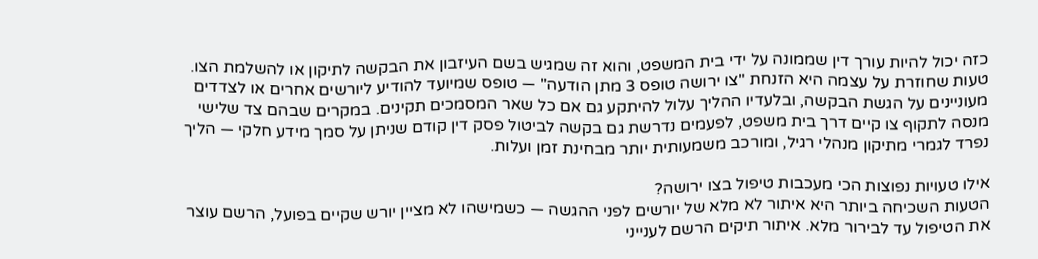כזה יכול להיות עורך דין שממונה על ידי בית המשפט, והוא זה שמגיש בשם העיזבון את הבקשה לתיקון או להשלמת הצו.
טעות שחוזרת על עצמה היא הזנחת "צו ירושה טופס 3 מתן הודעה" — טופס שמיועד להודיע ליורשים אחרים או לצדדים מעוניינים על הגשת הבקשה, ובלעדיו ההליך עלול להיתקע גם אם כל שאר המסמכים תקינים. במקרים שבהם צד שלישי מנסה לתקוף צו קיים דרך בית משפט, לפעמים נדרשת גם בקשה לביטול פסק דין קודם שניתן על סמך מידע חלקי — הליך נפרד לגמרי מתיקון מנהלי רגיל, ומורכב משמעותית יותר מבחינת זמן ועלות.

אילו טעויות נפוצות הכי מעכבות טיפול בצו ירושה?
הטעות השכיחה ביותר היא איתור לא מלא של יורשים לפני ההגשה — כשמישהו לא מציין יורש שקיים בפועל, הרשם עוצר את הטיפול עד לבירור מלא. איתור תיקים הרשם לענייני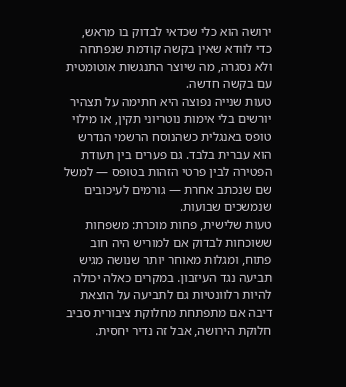ירושה הוא כלי שכדאי לבדוק בו מראש, כדי לוודא שאין בקשה קודמת שנפתחה ולא נסגרה, מה שיוצר התנגשות אוטומטית עם בקשה חדשה.
טעות שנייה נפוצה היא חתימה על תצהיר יורשים בלי אימות נוטריוני תקין, או מילוי טופס באנגלית כשהנוסח הרשמי הנדרש הוא עברית בלבד. גם פערים בין תעודת הפטירה לבין פרטי הזהות בטופס — למשל שם שנכתב אחרת — גורמים לעיכובים שנמשכים שבועות.
טעות שלישית, פחות מוכרת: משפחות ששוכחות לבדוק אם למוריש היה חוב פתוח, ומגלות מאוחר יותר שנושה מגיש תביעה נגד העיזבון. במקרים כאלה יכולה להיות רלוונטיות גם לתביעה על הוצאת דיבה אם מתפתחת מחלוקת ציבורית סביב חלוקת הירושה, אבל זה נדיר יחסית.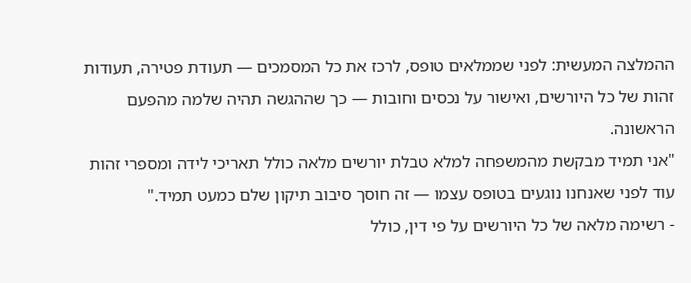ההמלצה המעשית: לפני שממלאים טופס, לרכז את כל המסמכים — תעודת פטירה, תעודות זהות של כל היורשים, ואישור על נכסים וחובות — כך שההגשה תהיה שלמה מהפעם הראשונה.
"אני תמיד מבקשת מהמשפחה למלא טבלת יורשים מלאה כולל תאריכי לידה ומספרי זהות עוד לפני שאנחנו נוגעים בטופס עצמו — זה חוסך סיבוב תיקון שלם כמעט תמיד."
- רשימה מלאה של כל היורשים על פי דין, כולל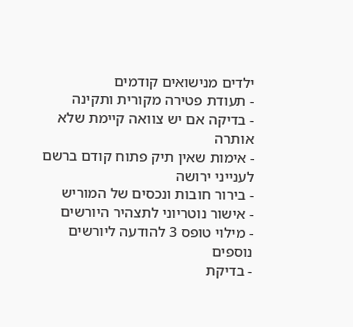ילדים מנישואים קודמים
- תעודת פטירה מקורית ותקינה
- בדיקה אם יש צוואה קיימת שלא אותרה
- אימות שאין תיק פתוח קודם ברשם לענייני ירושה
- בירור חובות ונכסים של המוריש
- אישור נוטריוני לתצהיר היורשים
- מילוי טופס 3 להודעה ליורשים נוספים
- בדיקת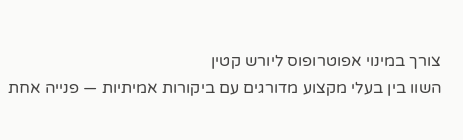צורך במינוי אפוטרופוס ליורש קטין
השוו בין בעלי מקצוע מדורגים עם ביקורות אמיתיות — פנייה אחת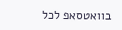בוואטסאפ לכל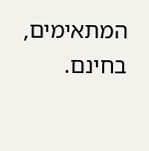המתאימים, בחינם.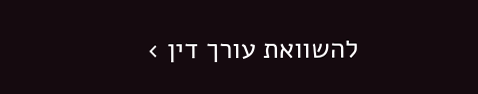להשוואת עורך דין ›